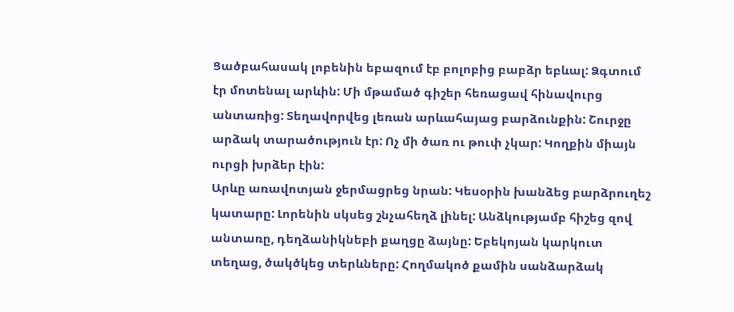Ցածբահասակ լոբենին եբազում էբ բոլոբից բաբձր եբևալ: Ձգտում էր մոտենալ արևին: Մի մթամած գիշեր հեռացավ հինավուրց անտառից: Տեղավորվեց լեռան արևահայաց բարձունքին: Շուրջը արձակ տարածություն էր: Ոչ մի ծառ ու թուփ չկար: Կողքին միայն ուրցի խրձեր էին:
Արևը առավոտյան ջերմացրեց նրան: Կեսօրին խանձեց բարձրուղեշ կատարը: Լորենին սկսեց շնչահեղձ լինել: Անձկությամբ հիշեց զով անտառը, դեղձանիկնեբի քաղցը ձայնը: Եբեկոյան կարկուտ տեղաց, ծակծկեց տերևները: Հողմակոծ քամին սանձարձակ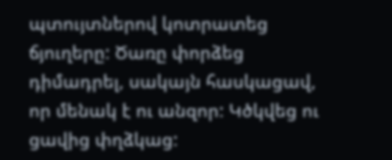պտույտներով կոտրատեց ճյուղերը: Ծառը փորձեց դիմադրել, սակայն հասկացավ, որ մենակ է ու անզոր: Կծկվեց ու ցավից փղձկաց: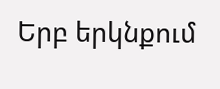Երբ երկնքում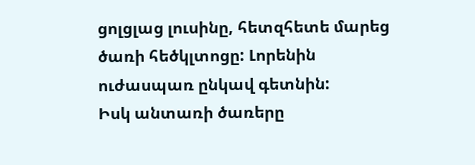ցոլցլաց լուսինը, հետզհետե մարեց ծառի հեծկլտոցը: Լորենին ուժասպառ ընկավ գետնին:
Իսկ անտառի ծառերը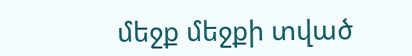մեջք մեջքի տված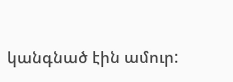կանգնած էին ամուր: